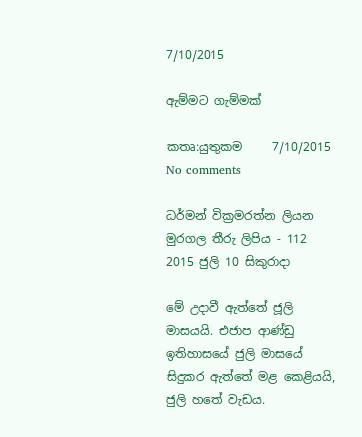7/10/2015

ඇම්මට ගැම්මක්

කතෘ:යුතුකම     7/10/2015   No comments

ධර්මන් වික්‍රමරත්න ලියන මුරගල තීරු ලිපිය - 112
2015 ජුලි 10 සිකුරාදා

මේ උදාවී ඇත්තේ ජූලි මාසයයි. එජාප ආණ්ඩු ඉතිහාසයේ ජුලි මාසයේ සිදුකර ඇත්තේ මළ කෙළියයි, ජුලි හතේ වැඩය.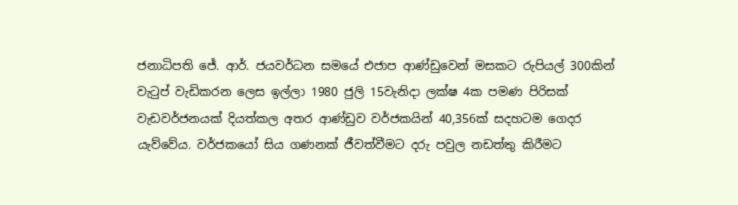ජනාධිපති ජේ. ආර්. ජයවර්ධන සමයේ එජාප ආණ්ඩුවෙන් මසකට රුපියල් 300කින් වැටුප් වැඩිකරන ලෙස ඉල්ලා 1980 ජුලි 15වැනිදා ලක්ෂ 4ක පමණ පිරිසක් වැඩවර්ජනයක් දියත්කල අතර ආණ්ඩුව වර්ජකයින් 40,356ක් සදහටම ගෙදර යැව්වේය. වර්ජකයෝ සිය ගණනක් ජීවත්වීමට දරු පවුල නඩත්තු කිරීමට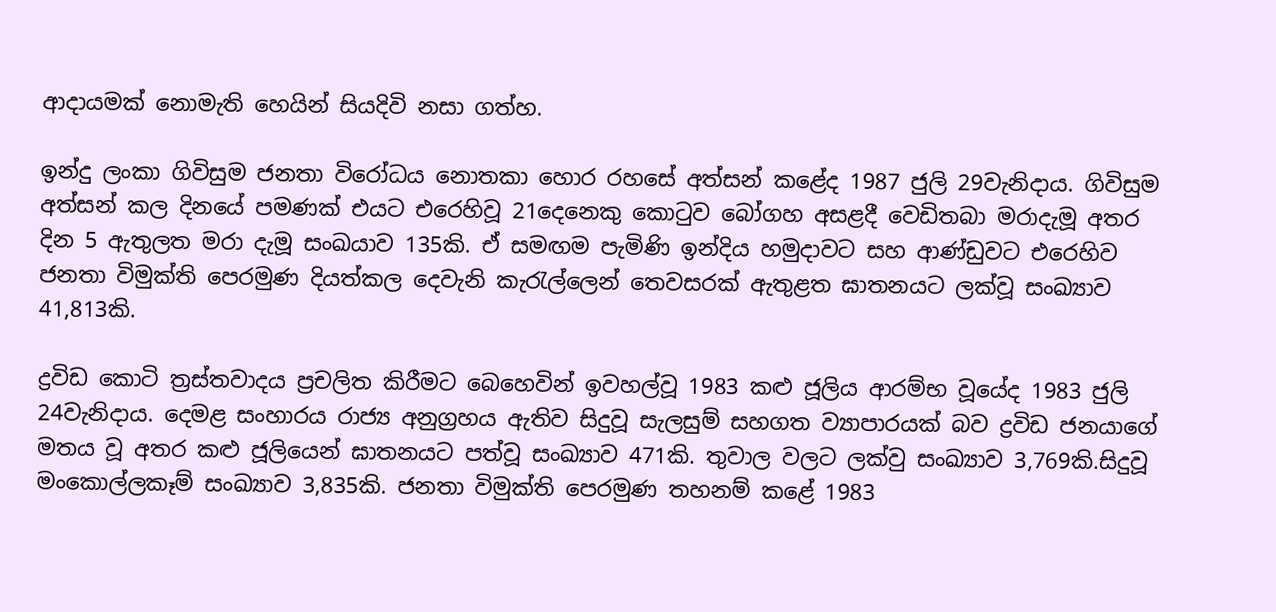ආදායමක් නොමැති හෙයින් සියදිවි නසා ගත්හ.

ඉන්දු ලංකා ගිවිසුම ජනතා විරෝධය නොතකා හොර රහසේ අත්සන් කළේද 1987 ජුලි 29වැනිදාය. ගිවිසුම අත්සන් කල දිනයේ පමණක් එයට එරෙහිවූ 21දෙනෙකු කොටුව බෝගහ අසළදී වෙඩිතබා මරාදැමූ අතර දින 5 ඇතුලත මරා දැමූ සංඛයාව 135කි. ඒ සමඟම පැමිණි ඉන්දිය හමුදාවට සහ ආණ්ඩුවට එරෙහිව ජනතා විමුක්ති පෙරමුණ දියත්කල දෙවැනි කැරැල්ලෙන් තෙවසරක් ඇතුළත ඝාතනයට ලක්වූ සංඛ්‍යාව 41,813කි.

ද්‍රවිඩ කොටි ත්‍රස්තවාදය ප්‍රචලිත කිරීමට බෙහෙවින් ඉවහල්වූ 1983 කළු ජූලිය ආරම්භ වූයේද 1983 ජුලි 24වැනිදාය. දෙමළ සංහාරය රාජ්‍ය අනුග්‍රහය ඇතිව සිදුවූ සැලසුම් සහගත ව්‍යාපාරයක් බව ද්‍රවිඩ ජනයාගේ මතය වූ අතර කළු ජූලියෙන් ඝාතනයට පත්වූ සංඛ්‍යාව 471කි. තුවාල වලට ලක්වු සංඛ්‍යාව 3,769කි.සිදුවූ මංකොල්ලකෑම් සංඛ්‍යාව 3,835කි. ජනතා විමුක්ති පෙරමුණ තහනම් කළේ 1983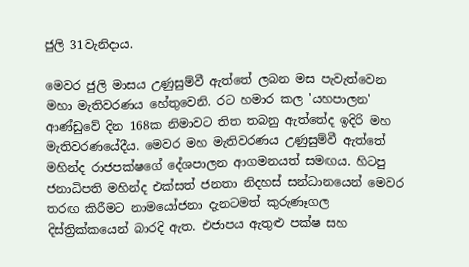ජුලි 31වැනිදාය.

මෙවර ජුලි මාසය උණුසුම්වී ඇත්තේ ලබන මස පැවැත්වෙන මහා මැතිවරණය හේතුවෙනි. රට හමාර කල 'යහපාලන' ආණ්ඩුවේ දින 168ක නිමාවට තිත තබනු ඇත්තේද ඉදිරි මහ මැතිවරණයේදීය. මෙවර මහ මැතිවරණය උණුසුම්වී ඇත්තේ මහින්ද රාජපක්ෂගේ දේශපාලන ආගමනයත් සමඟය. හිටපු ජනාධිපති මහින්ද එක්සත් ජනතා නිදහස් සන්ධානයෙන් මෙවර තරඟ කිරීමට නාමයෝජනා දැනටමත් කුරුණෑගල දිස්ත්‍රික්කයෙන් බාරදි ඇත. එජාපය ඇතුළු පක්ෂ සහ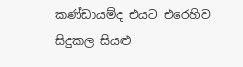කණ්ඩායම්ද එයට එරෙහිව සිදුකල සියළු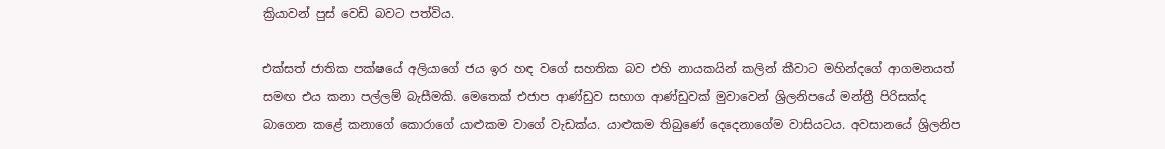ක්‍රියාවන් පුස් වෙඩි බවට පත්විය.

එක්සත් ජාතික පක්ෂයේ අලියාගේ ජය ඉර හඳ වගේ සහතික බව එහි නායකයින් කලින් කීවාට මහින්දගේ ආගමනයත් සමඟ එය කනා පල්ලම් බැසීමකි. මෙතෙක් එජාප ආණ්ඩුව සභාග ආණ්ඩුවක් මුවාවෙන් ශ්‍රිලනිපයේ මන්ත්‍රී පිරිසක්ද බාගෙන කළේ කනාගේ කොරාගේ යාළුකම වාගේ වැඩක්ය. යාළුකම තිබුණේ දෙදෙනාගේම වාසියටය. අවසානයේ ශ්‍රිලනිප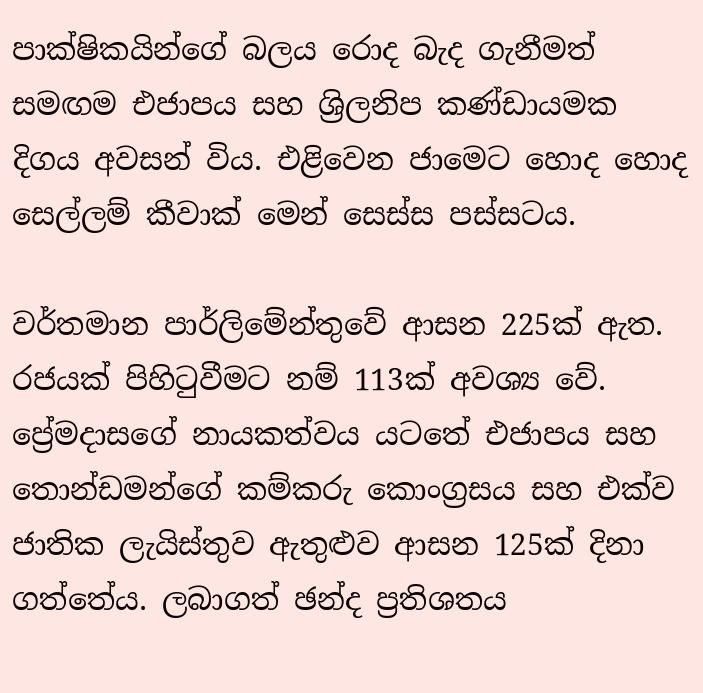පාක්ෂිකයින්ගේ බලය රොද බැද ගැනීමත් සමඟම එජාපය සහ ශ්‍රිලනිප කණ්ඩායමක දිගය අවසන් විය. එළිවෙන ජාමෙට හොද හොද සෙල්ලම් කීවාක් මෙන් සෙස්ස පස්සටය.

වර්තමාන පාර්ලිමේන්තුවේ ආසන 225ක් ඇත. රජයක් පිහිටුවීමට නම් 113ක් අවශ්‍ය වේ. ප්‍රේමදාසගේ නායකත්වය යටතේ එජාපය සහ තොන්ඩමන්ගේ කම්කරු කොංග්‍රසය සහ එක්ව ජාතික ලැයිස්තුව ඇතුළුව ආසන 125ක් දිනා ගත්තේය. ලබාගත් ඡන්ද ප්‍රතිශතය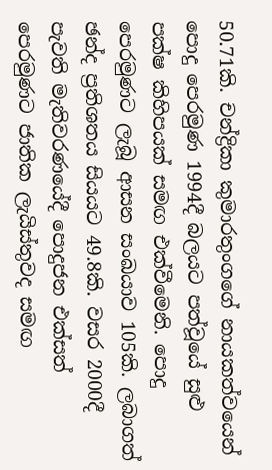50.71කි. චන්ද්‍රිකා කුමාරතුංගගේ නායකත්වයෙන් පොදු පෙරමුණ 1994දී බලයට පත්වූයේ සුළු පක්ෂ කිහිපයක් සමඟ එක්වීමෙනි. පොදු පෙරමුණට ලැබූ ආසන සංඛයාව 105කි. ලබාගත් ඡන්ද ප්‍රතිශතය සියයට 49.8කි. වසර 2000දී පැවති මැතිවරණයේදී පොදුජන එක්සත් පෙරමුණට ජාතික ලැයිස්තුවද සමඟ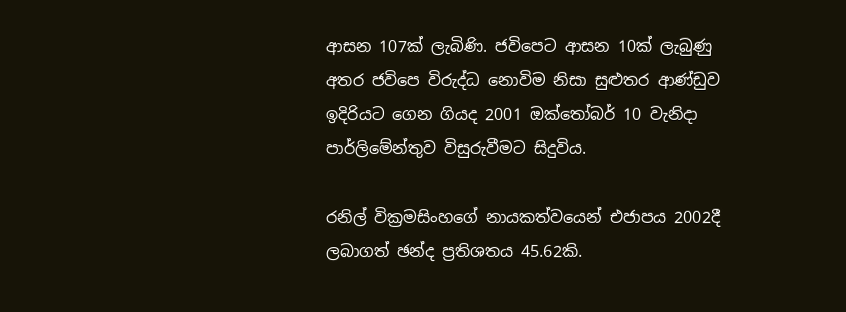ආසන 107ක් ලැබිණි. ජවිපෙට ආසන 10ක් ලැබුණු අතර ජවිපෙ විරුද්ධ නොවිම නිසා සුළුතර ආණ්ඩුව ඉදිරියට ගෙන ගියද 2001 ඔක්තෝබර් 10 වැනිදා පාර්ලිමේන්තුව විසුරුවීමට සිදුවිය.

රනිල් වික්‍රමසිංහගේ නායකත්වයෙන් එජාපය 2002දී ලබාගත් ඡන්ද ප්‍රතිශතය 45.62කි.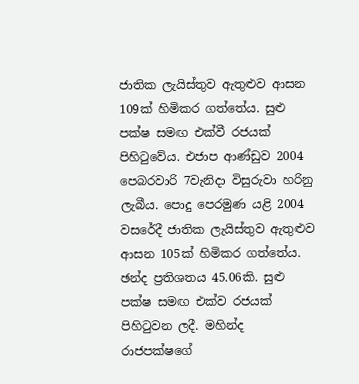ජාතික ලැයිස්තුව ඇතුළුව ආසන 109ක් හිමිකර ගත්තේය. සුළු පක්ෂ සමඟ එක්වී රජයක් පිහිටුවේය. එජාප ආණ්ඩුව 2004 පෙබරවාරි 7වැනිදා විසුරුවා හරිනු ලැබීය. පොදු පෙරමුණ යළි 2004 වසරේදී ජාතික ලැයිස්තුව ඇතුළුව ආසන 105ක් හිමිකර ගත්තේය. ඡන්ද ප්‍රතිශතය 45.06කි. සුළු පක්ෂ සමඟ එක්ව රජයක් පිහිටුවන ලදී. මහින්ද රාජපක්ෂගේ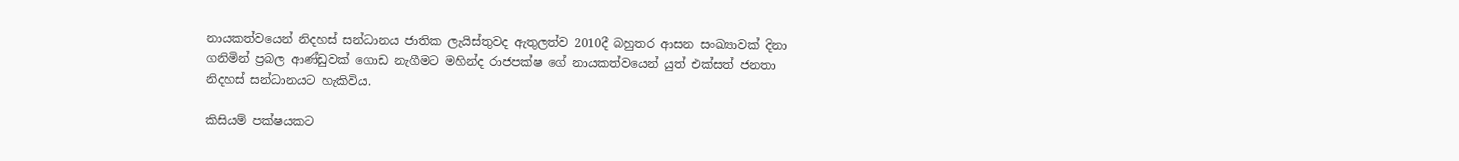නායකත්වයෙන් නිදහස් සන්ධානය ජාතික ලැයිස්තුවද ඇතුලත්ව 2010දී බහුතර ආසන සංඛ්‍යාවක් දිනා ගනිමින් ප්‍රබල ආණ්ඩුවක් ගොඩ නැගීමට මහින්ද රාජපක්ෂ ගේ නායකත්වයෙන් යුත් එක්සත් ජනතා නිදහස් සන්ධානයට හැකිවිය.

කිසියම් පක්ෂයකට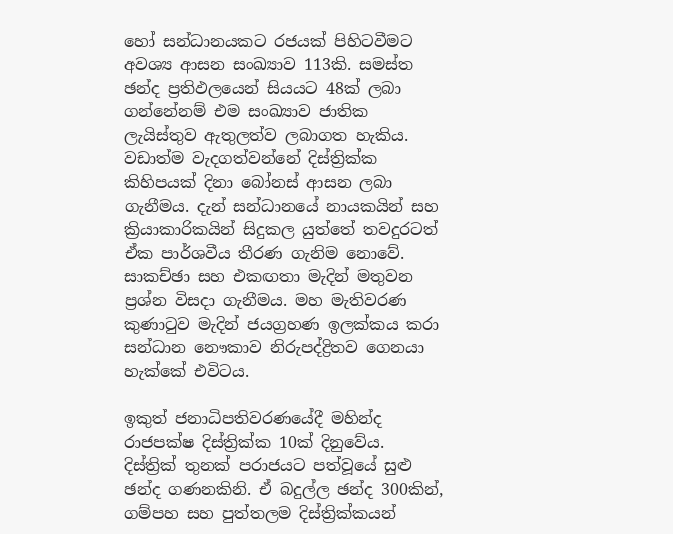හෝ සන්ධානයකට රජයක් පිහිටවීමට අවශ්‍ය ආසන සංඛ්‍යාව 113කි. සමස්ත ඡන්ද ප්‍රතිඵලයෙන් සියයට 48ක් ලබා ගන්නේනම් එම සංඛ්‍යාව ජාතික ලැයිස්තුව ඇතුලත්ව ලබාගත හැකිය. වඩාත්ම වැදගත්වන්නේ දිස්ත්‍රික්ක කිහිපයක් දිනා බෝනස් ආසන ලබා ගැනීමය. දැන් සන්ධානයේ නායකයින් සහ ක්‍රියාකාරිකයින් සිදුකල යුත්තේ තවදුරටත් ඒක පාර්ශවීය තීරණ ගැනිම නොවේ. සාකච්ඡා සහ එකඟතා මැදින් මතුවන ප්‍රශ්න විසදා ගැනීමය. මහ මැතිවරණ කුණාටුව මැදින් ජයග්‍රහණ ඉලක්කය කරා සන්ධාන නෞකාව නිරුපද්ද්‍රිතව ගෙනයා හැක්කේ එවිටය.

ඉකුත් ජනාධිපතිවරණයේදී මහින්ද රාජපක්ෂ දිස්ත්‍රික්ක 10ක් දිනුවේය. දිස්ත්‍රික් තුනක් පරාජයට පත්වූයේ සුළු ඡන්ද ගණනකිනි. ඒ බදුල්ල ඡන්ද 300කින්, ගම්පහ සහ පුත්තලම දිස්ත්‍රික්කයන්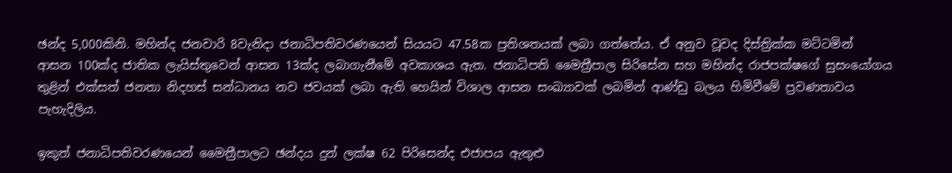ඡන්ද 5,000කිනි. මහින්ද ජනවාරි 8වැනිදා ජනාධිපතිවරණයෙන් සියයට 47.58ක ප්‍රතිශතයක් ලබා ගත්තේය. ඒ අනුව වූවද දිස්ත්‍රික්ක මට්ටමින් ආසන 100ක්ද ජාතික ලැයිස්තුවෙන් ආසන 13ක්ද ලබාගැනීමේ අවකාශය ඇත. ජනාධිපති මෛත්‍රීපාල සිරිසේන සහ මහින්ද රාජපක්ෂගේ සුසංයෝගය තුළින් එක්සත් ජනතා නිදහස් සන්ධානය නව ජවයක් ලබා ඇති හෙයින් විශාල ආසන සංඛ්‍යාවක් ලබමින් ආණ්ඩු බලය හිමිවීමේ ප්‍රවණතාවය පැහැදිලිය.

ඉකුත් ජනාධිපතිවරණයෙන් මෛත්‍රීපාලට ඡන්දය දුන් ලක්ෂ 62 පිරිසෙන්ද එජාපය ඇතුළු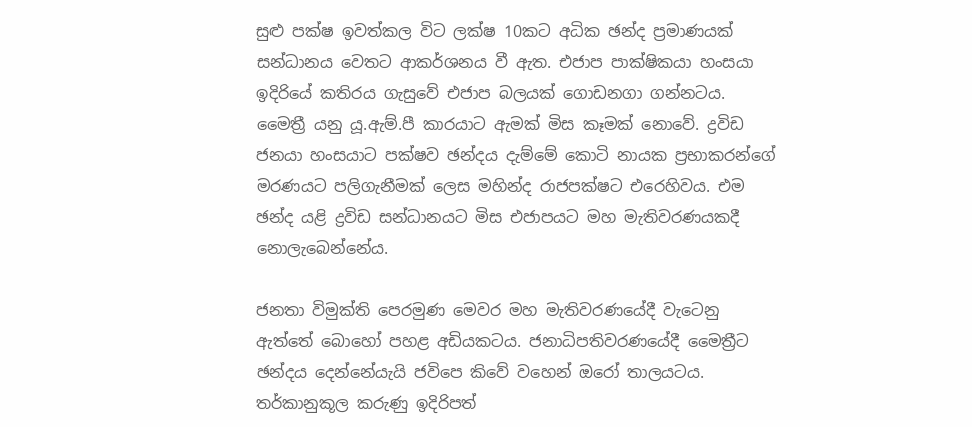සුළු පක්ෂ ඉවත්කල විට ලක්ෂ 10කට අධික ඡන්ද ප්‍රමාණයක් සන්ධානය වෙතට ආකර්ශනය වී ඇත. එජාප පාක්ෂිකයා හංසයා ඉදිරියේ කතිරය ගැසුවේ එජාප බලයක් ගොඩනගා ගන්නටය. මෛත්‍රී යනු යූ.ඇම්.පී කාරයාට ඇමක් මිස කෑමක් නොවේ. ද්‍රවිඩ ජනයා හංසයාට පක්ෂව ඡන්දය දැම්මේ කොටි නායක ප්‍රභාකරන්ගේ මරණයට පලිගැනීමක් ලෙස මහින්ද රාජපක්ෂට එරෙහිවය. එම ඡන්ද යළි ද්‍රවිඩ සන්ධානයට මිස එජාපයට මහ මැතිවරණයකදී නොලැබෙන්නේය.

ජනතා විමුක්ති පෙරමුණ මෙවර මහ මැතිවරණයේදී වැටෙනු ඇත්තේ බොහෝ පහළ අඩියකටය. ජනාධිපතිවරණයේදී මෛත්‍රීට ඡන්දය දෙන්නේයැයි ජවිපෙ කිවේ වහෙන් ඔරෝ තාලයටය. තර්කානුකූල කරුණු ඉදිරිපත්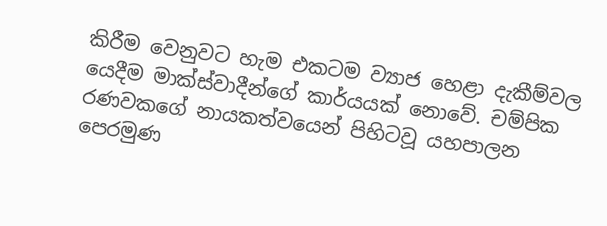කිරීම වෙනුවට හැම එකටම ව්‍යාජ හෙළා දැකීම්වල යෙදීම මාක්ස්වාදීන්ගේ කාර්යයක් නොවේ. චම්පික රණවකගේ නායකත්වයෙන් පිහිටවූ යහපාලන පෙරමුණ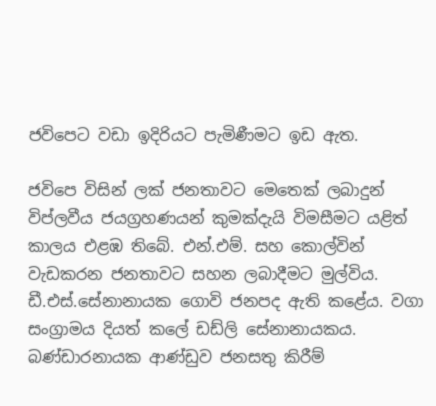ජවිපෙට වඩා ඉදිරියට පැමිණීමට ඉඩ ඇත.

ජවිපෙ විසින් ලක් ජනතාවට මෙතෙක් ලබාදුන් විප්ලවීය ජයග්‍රහණයන් කුමක්දැයි විමසීමට යළිත් කාලය එළඹ තිබේ. එන්.එම්. සහ කොල්වින් වැඩකරන ජනතාවට සහන ලබාදීමට මුල්විය. ඩී.එස්.සේනානායක ගොවි ජනපද ඇති කළේය. වගා සංග්‍රාමය දියත් කලේ ඩඩ්ලි සේනානායකය. බණ්ඩාරනායක ආණ්ඩුව ජනසතු කිරීම්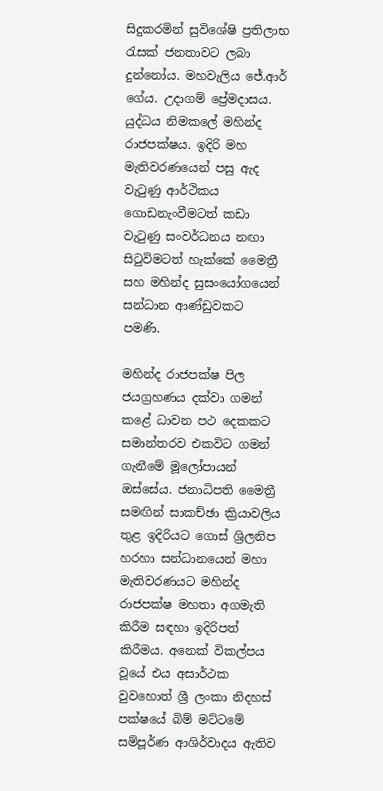සිදුකරමින් සුවිශේෂි ප්‍රතිලාභ රැසක් ජනතාවට ලබා දුන්නෝය. මහවැලිය ජේ.ආර් ගේය. උදාගම් ප්‍රේමදාසය. යුද්ධය නිමකලේ මහින්ද රාජපක්ෂය. ඉදිරි මහ මැතිවරණයෙන් පසු ඇද වැටුණු ආර්ථිකය ගොඩනැංවීමටත් කඩා වැටුණු සංවර්ධනය නඟා සිටුවිමටත් හැක්කේ මෛත්‍රී සහ මහින්ද සුසංයෝගයෙන් සන්ධාන ආණ්ඩුවකට පමණි.

මහින්ද රාජපක්ෂ පිල ජයග්‍රහණය දක්වා ගමන් කළේ ධාවන පථ දෙකකට සමාන්තරව එකවිට ගමන් ගැනීමේ මූලෝපායන් ඔස්සේය. ජනාධිපති මෛත්‍රී සමඟින් සාකච්ඡා ක්‍රියාවලිය තුළ ඉදිරියට ගොස් ශ්‍රිලනිප හරහා සන්ධානයෙන් මහා මැතිවරණයට මහින්ද රාජපක්ෂ මහතා අගමැති කිරීම සඳහා ඉදිරිපත් කිරීමය. අනෙක් විකල්පය වූයේ එය අසාර්ථක වුවහොත් ශ්‍රී ලංකා නිදහස් පක්ෂයේ බිම් මට්ටමේ සම්පූර්ණ ආශිර්වාදය ඇතිව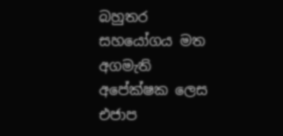බහුතර සහයෝගය මත අගමැති අපේක්ෂක ලෙස එජාප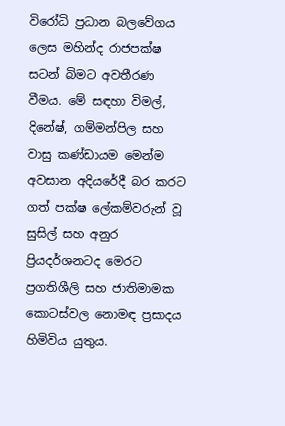විරෝධි ප්‍රධාන බලවේගය ලෙස මහින්ද රාජපක්ෂ සටන් බිමට අවතීරණ වීමය. මේ සඳහා විමල්, දිනේෂ්, ගම්මන්පිල සහ වාසු කණ්ඩායම මෙන්ම අවසාන අදියරේදී බර කරට ගත් පක්ෂ ලේකම්වරුන් වූ සුසිල් සහ අනුර ප්‍රියදර්ශනටද මෙරට ප්‍රගතිශීලි සහ ජාතිමාමක කොටස්වල නොමඳ ප්‍රසාදය හිමිවිය යුතුය.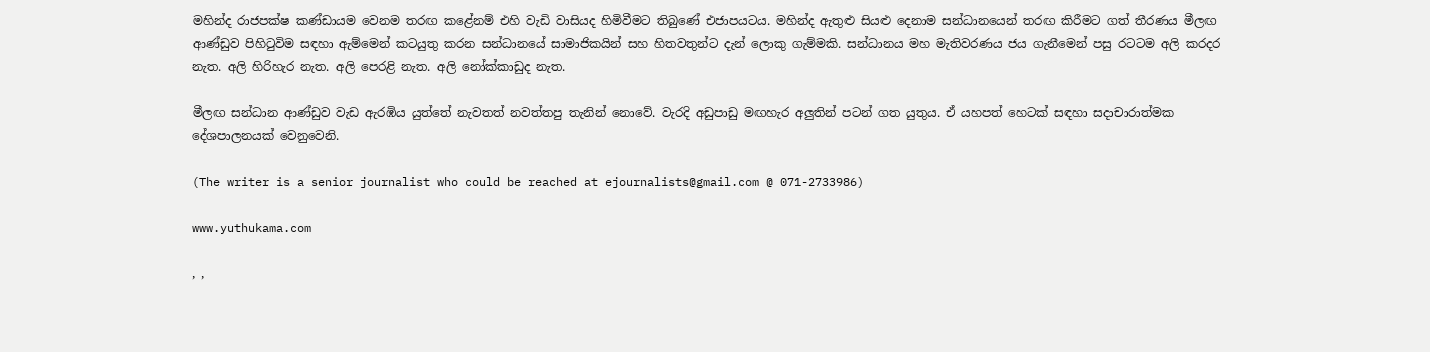මහින්ද රාජපක්ෂ කණ්ඩායම වෙනම තරඟ කළේනම් එහි වැඩි වාසියද හිමිවීමට තිබුණේ එජාපයටය. මහින්ද ඇතුළු සියළු දෙනාම සන්ධානයෙන් තරඟ කිරීමට ගත් තීරණය මීලඟ ආණ්ඩුව පිහිටුවිම සඳහා ඇම්මෙන් කටයුතු කරන සන්ධානයේ සාමාජිකයින් සහ හිතවතුන්ට දැන් ලොකු ගැම්මකි. සන්ධානය මහ මැතිවරණය ජය ගැනීමෙන් පසු රටටම අලි කරදර නැත. අලි හිරිහැර නැත. අලි පෙරළි නැත. අලි නෝක්කාඩුද නැත.

මීලඟ සන්ධාන ආණ්ඩුව වැඩ ඇරඹිය යුත්තේ නැවතත් නවත්තපු තැනින් නොවේ. වැරදි අඩුපාඩු මඟහැර අලුතින් පටන් ගත යුතුය. ඒ යහපත් හෙටක් සඳහා සදාචාරාත්මක දේශපාලනයක් වෙනුවෙනි.

(The writer is a senior journalist who could be reached at ejournalists@gmail.com @ 071-2733986)

www.yuthukama.com

, ,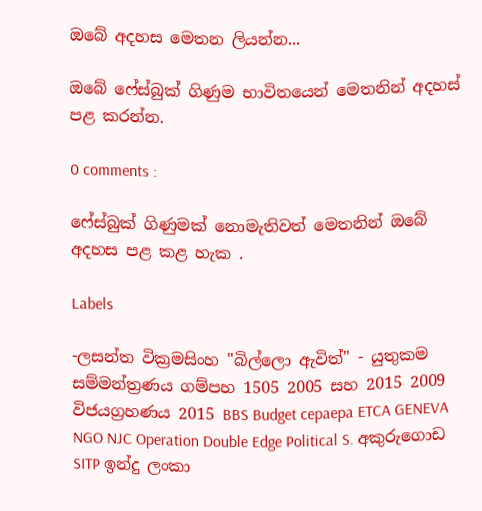ඔබේ අදහස මෙතන ලියන්න...

ඔබේ ෆේස්බුක් ගිණුම භාවිතයෙන් මෙතනින් අදහස් පළ කරන්න.

0 comments :

ෆේස්බුක් ගිණුමක් නොමැතිවත් මෙතනින් ඔබේ අදහස පළ කළ හැක .

Labels

-ලසන්ත වික්‍රමසිංහ "බිල්ලො ඇවිත්" - යුතුකම සම්මන්ත්‍රණය ගම්පහ 1505 2005 සහ 2015 2009 විජයග්‍රහණය 2015 BBS Budget cepaepa ETCA GENEVA NGO NJC Operation Double Edge Political S. අකුරුගොඩ SITP ඉන්දු ලංකා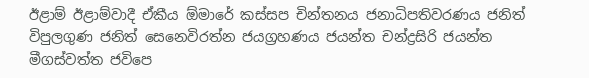ඊළාම් ඊළාම්වාදී ඒකීය ඕමාරේ කස්‌සප චින්තනය ජනාධිපතිවරණය ජනිත් විපුලගුණ ජනිත් සෙනෙවිරත්න ජයග්‍රහණය ජයන්ත චන්ද්‍රසිරි ජයන්ත මීගස්වත්ත ජවිපෙ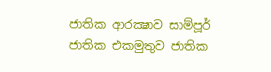ජාතික ආරක්‍ෂාව සාම්පූර් ජාතික එකමුතුව ජාතික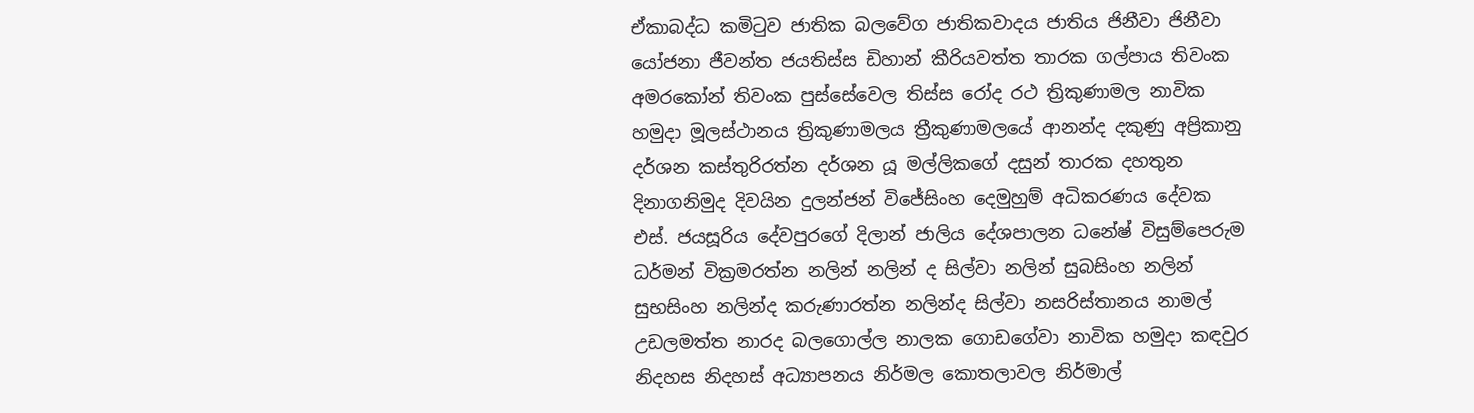ඒකාබද්ධ කමිටුව ජාතික බලවේග ජාතිකවාදය ජාතිය ජිනීවා ජිනීවා යෝජනා ජීවන්ත ජයතිස්ස ඩිහාන් කීරියවත්ත තාරක ගල්පාය තිවංක අමරකෝන් තිවංක පුස්සේවෙල තිස්‌ස රෝද රථ ත්‍රිකුණාමල නාවික හමුදා මූලස්‌ථානය ත්‍රිකුණාමලය ත්‍රීකුණාමලයේ ආනන්ද දකුණු අප්‍රිකානු දර්ශන කස්තුරිරත්න දර්ශන යූ මල්ලිකගේ දසුන් තාරක දහතුන දිනාගනිමුද දිවයින දුලන්ජන් විජේසිංහ දෙමුහුම් අධිකරණය දේවක එස්. ජයසූරිය දේවපුරගේ දිලාන් ජාලිය දේශපාලන ධනේෂ් විසුම්පෙරුම ධර්මන් වික්‍රමරත්න නලින් නලින් ද සිල්වා නලින් සුබසිංහ නලින් සුභසිංහ නලින්ද කරුණාරත්න නලින්ද සිල්වා නසරිස්‌තානය නාමල් උඩලමත්ත නාරද බලගොල්ල නාලක ගොඩගේවා නාවික හමුදා කඳවුර නිදහස නිදහස් අධ්‍යාපනය නිර්මල කොතලාවල නිර්මාල්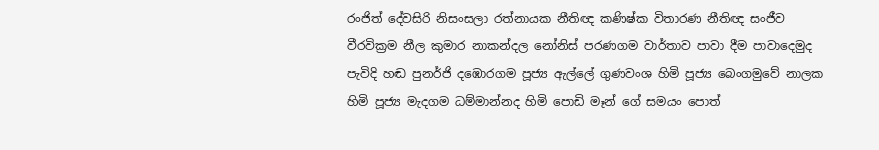රංජිත් දේවසිරි නිසංසලා රත්නායක නීතිඥ කණිෂ්ක විතාරණ නීතිඥ සංජීව වීරවික්‍රම නීල කුමාර නාකන්දල නෝනිස් පරණගම වාර්තාව පාවා දීම පාවාදෙමුද පැවිදි හඬ පුනර්ජි දඹොරගම පූජ්‍ය ඇල්ලේ ගුණවංශ හිමි පූජ්‍ය බෙංගමුවේ නාලක හිමි පූජ්‍ය මැදගම ධම්මාන්නද හිමි පොඩි මෑන් ගේ සමයං පොත්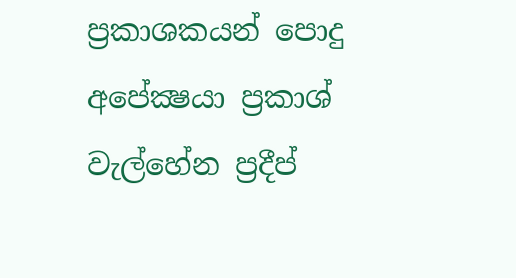ප්‍රකාශකයන් පොදු අපේක්‍ෂයා ප්‍රකාශ් වැල්හේන ප්‍රදීප්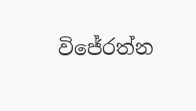විජේරත්න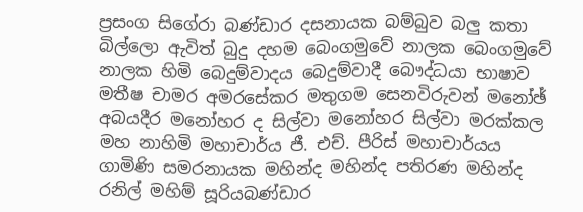ප්‍රසංග සිගේරා බණ්ඩාර දසනායක බම්බුව බලු කතා බිල්ලො ඇවිත් බුදු දහම බෙංගමුවේ නාලක බෙංගමුවේ නාලක හිමි බෙදුම්වාදය බෙදුම්වාදී බෞද්ධයා භාෂාව මතීෂ චාමර අමරසේකර මතුගම සෙනවිරුවන් මනෝඡ් අබයදීර මනෝහර ද සිල්වා මනෝහර සිල්වා මරක්කල මහ නාහිමි මහාචාර්ය ජී. එච්. පීරිස් මහාචාර්යය ගාමිණි සමරනායක මහින්ද මහින්ද පතිරණ මහින්ද රනිල් මහිම් සූරියබණ්ඩාර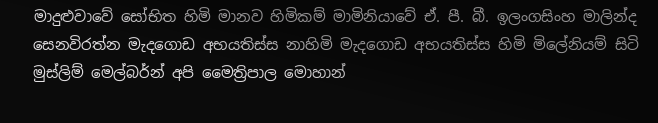මාදුළුවාවේ සෝභිත හිමි මානව හිමිකම් මාමිනියාවේ ඒ. පී. බී. ඉලංගසිංහ මාලින්ද සෙනවිරත්න මැදගොඩ අභයතිස්ස නාහිමි මැදගොඩ අභයතිස්ස හිමි මිලේනියම් සිටි මුස්‌ලිම් මෙල්බර්න් අපි මෛත්‍රිපාල මොහාන්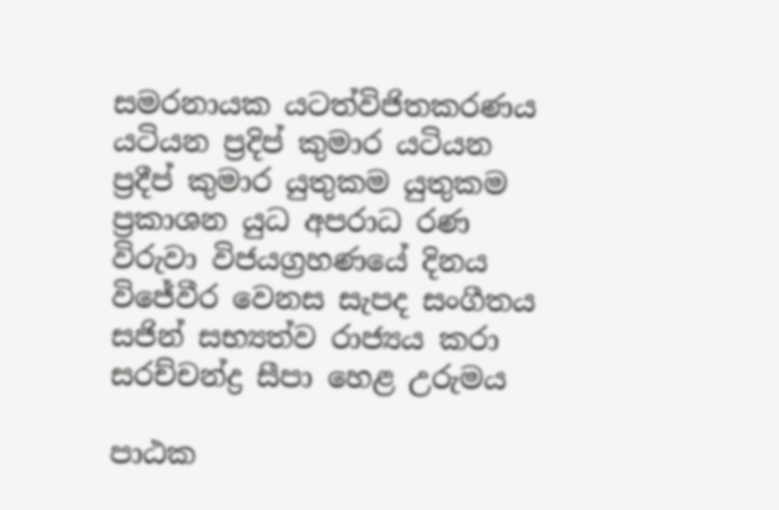සමරනායක යටත්විජිතකරණය යටියන ප්‍රදිප් කුමාර යටියන ප්‍රදීප් කුමාර යුතුකම යුතුකම ප්‍රකාශන යුධ අපරාධ රණ විරුවා විජයග්‍රහණයේ දිනය විජේවීර වෙනස සැපද සංගීතය සජින් සභ්‍යත්ව රාජ්‍යය කරා සරච්චන්ද්‍ර සීපා හෙළ උරුමය

පාඨක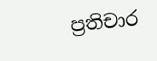ප්‍රතිචාර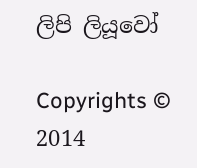ලිපි ලියූවෝ

Copyrights © 2014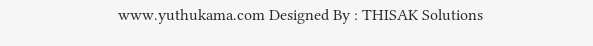www.yuthukama.com Designed By : THISAK Solutions